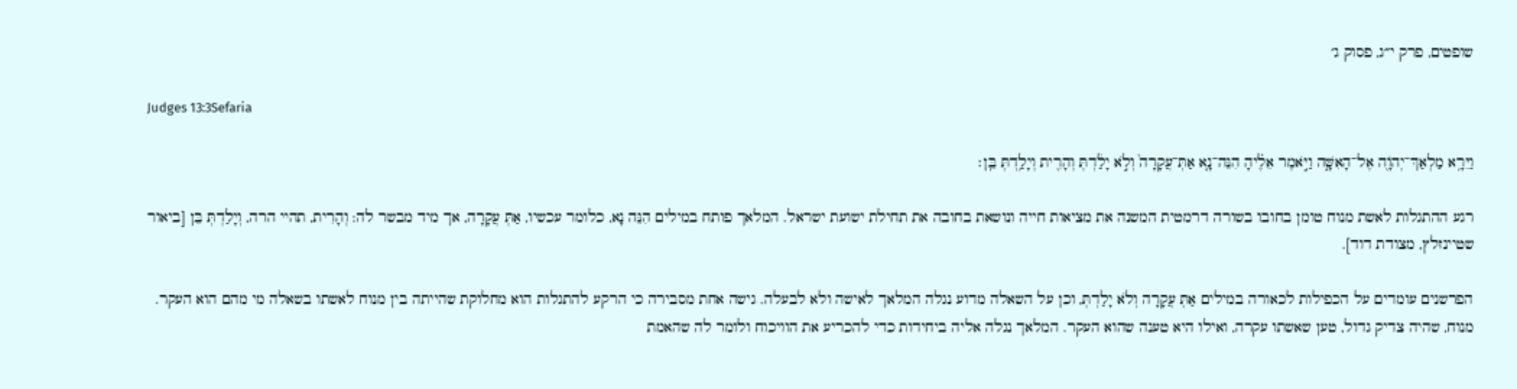שופטים, פרק י״ג, פסוק ג׳

Judges 13:3Sefaria

וַיֵּרָ֥א מַלְאַךְ־יְהֹוָ֖ה אֶל־הָאִשָּׁ֑ה וַיֹּ֣אמֶר אֵלֶ֗יהָ הִנֵּה־נָ֤א אַתְּ־עֲקָרָה֙ וְלֹ֣א יָלַ֔דְתְּ וְהָרִ֖ית וְיָלַ֥דְתְּ בֵּֽן׃

רגע ההתגלות לאשת מנוח טומן בחובו בשורה דרמטית המשנה את מציאות חייה ונושאת בחובה את תחילת ישועת ישראל. המלאך פותח במילים הִנֵּה נָא, כלומר עכשיו, אַתְּ עֲקָרָה, אך מיד מבשר לה: וְהָרִית, תהיי הרה, וְיָלַדְתְּ בֵּן [ביאור שטיינזלץ, מצודת דוד].

הפרשנים עומדים על הכפילות לכאורה במילים אַתְּ עֲקָרָה וְלֹא יָלַדְתְּ, וכן על השאלה מדוע נגלה המלאך לאישה ולא לבעלה. גישה אחת מסבירה כי הרקע להתגלות הוא מחלוקת שהייתה בין מנוח לאשתו בשאלה מי מהם הוא העקר. מנוח, שהיה צדיק גדול, טען שאשתו עקרה, ואילו היא טענה שהוא העקר. המלאך נגלה אליה ביחידות כדי להכריע את הוויכוח ולומר לה שהאמת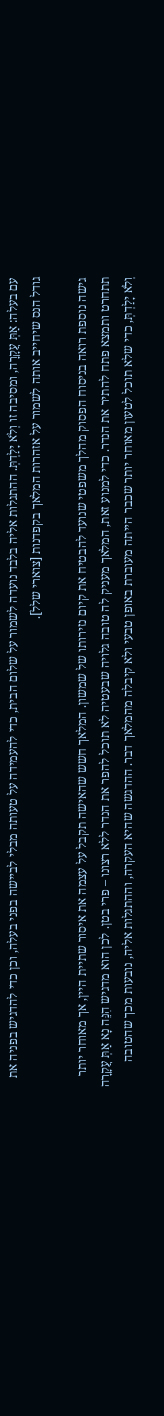עם בעלה: אַתְּ עֲקָרָה, ומסיבה זו וְלֹא יָלַדְתְּ. ההתגלות אליה בלבד נועדה לשמור על שלום הבית, כדי להעמידה על טעותה מבלי לביישה בפני בעלה, וכן כדי להדגיש בפניה את גודל הנס שיחייב אותה לשמור על אזהרות המלאך בקפדנות [צוארי שלל].

גישה נוספת רואה בניסוח הפסוק מהלך משפטי שנועד להבטיח את קיום נזירותו של שמשון. המלאך חשש שהאישה תקבל על עצמה את איסור שתיית היין, אך מאוחר יותר תתחרט ותמצא פתח להתיר את הנדר. כדי למנוע זאת, המלאך מעניק לה טובה גלויה שבעטיה לא תוכל להפר את הנדר ללא רצונו – פרי בטן. לכן הוא מדגיש הִנֵּה נָא אַתְּ עֲקָרָה וְלֹא יָלַדְתְּ, כדי שלא תוכל לטעון מאוחר יותר שכבר הייתה מעוברת באופן טבעי ולא קיבלה מהמלאך דבר. ההדגשה שהיא העקרה, וההתגלות אליה, נובעות מכך שהטובה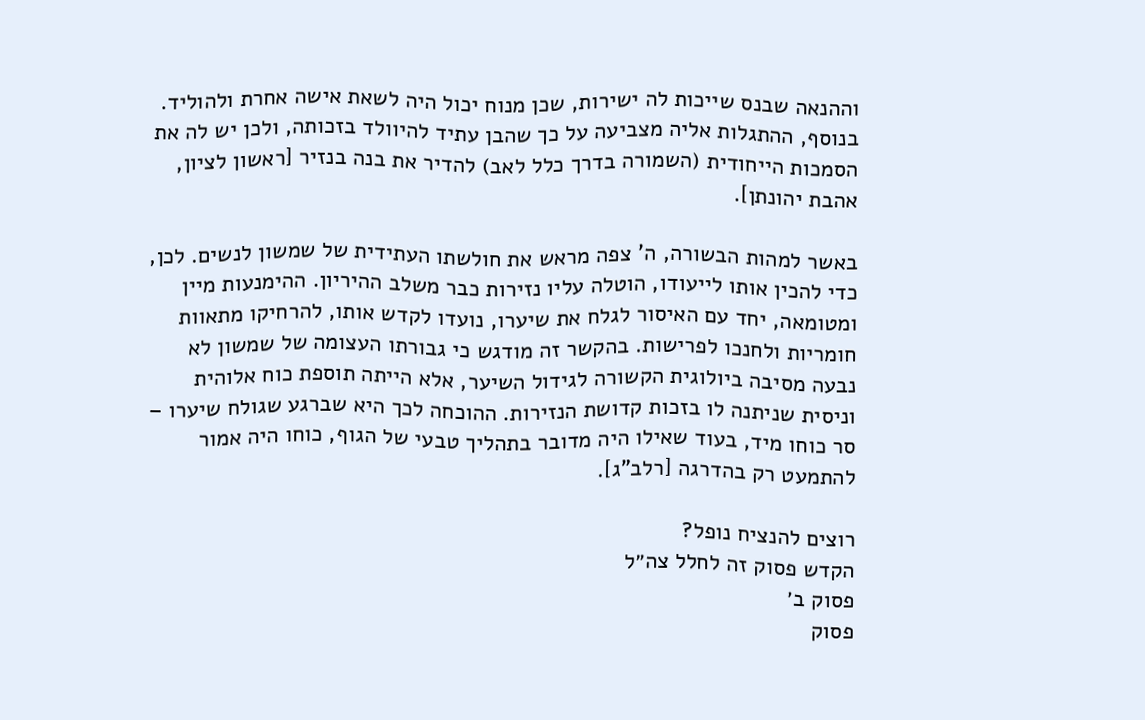וההנאה שבנס שייכות לה ישירות, שכן מנוח יכול היה לשאת אישה אחרת ולהוליד. בנוסף, ההתגלות אליה מצביעה על כך שהבן עתיד להיוולד בזכותה, ולכן יש לה את הסמכות הייחודית (השמורה בדרך כלל לאב) להדיר את בנה בנזיר [ראשון לציון, אהבת יהונתן].

באשר למהות הבשורה, ה' צפה מראש את חולשתו העתידית של שמשון לנשים. לכן, כדי להכין אותו לייעודו, הוטלה עליו נזירות כבר משלב ההיריון. ההימנעות מיין ומטומאה, יחד עם האיסור לגלח את שיערו, נועדו לקדש אותו, להרחיקו מתאוות חומריות ולחנכו לפרישות. בהקשר זה מודגש כי גבורתו העצומה של שמשון לא נבעה מסיבה ביולוגית הקשורה לגידול השיער, אלא הייתה תוספת כוח אלוהית וניסית שניתנה לו בזכות קדושת הנזירות. ההוכחה לכך היא שברגע שגולח שיערו – סר כוחו מיד, בעוד שאילו היה מדובר בתהליך טבעי של הגוף, כוחו היה אמור להתמעט רק בהדרגה [רלב"ג].

רוצים להנציח נופל?
הקדש פסוק זה לחלל צה״ל
פסוק ב׳
פסוק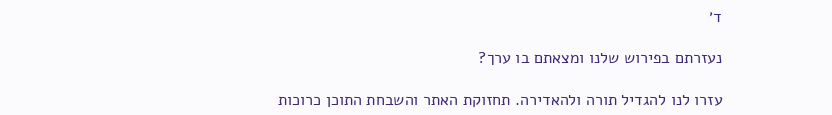ד׳

נעזרתם בפירוש שלנו ומצאתם בו ערך?

עזרו לנו להגדיל תורה ולהאדירה. תחזוקת האתר והשבחת התוכן כרוכות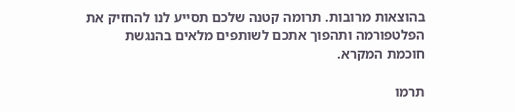בהוצאות מרובות. תרומה קטנה שלכם תסייע לנו להחזיק את הפלטפורמה ותהפוך אתכם לשותפים מלאים בהנגשת חוכמת המקרא.

תרמו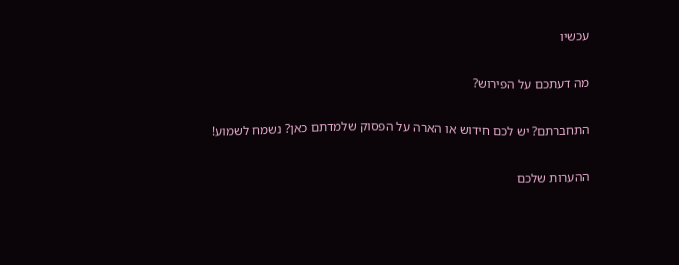עכשיו

מה דעתכם על הפירוש?

התחברתם? יש לכם חידוש או הארה על הפסוק שלמדתם כאן? נשמח לשמוע!

ההערות שלכם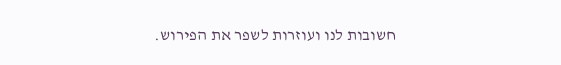חשובות לנו ועוזרות לשפר את הפירוש.